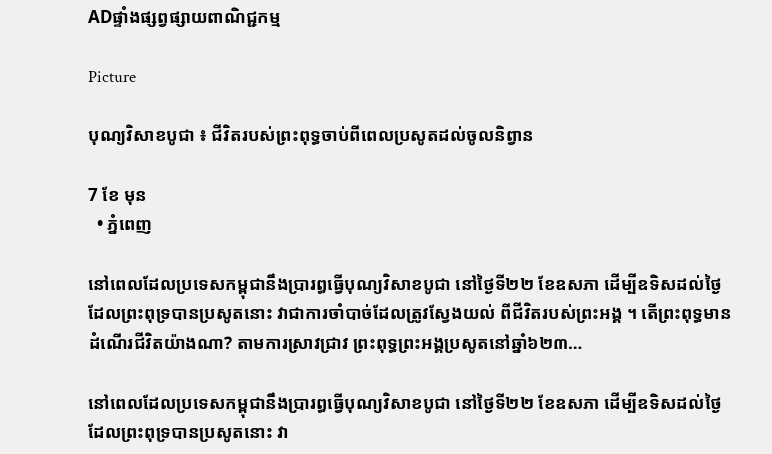ADផ្ទាំងផ្សព្វផ្សាយពាណិជ្ជកម្ម

Picture

បុណ្យវិសាខបូជា ៖ ជីវិតរបស់ព្រះពុទ្ធចាប់ពីពេលប្រសូតដល់ចូលនិព្វាន

7 ខែ មុន
  • ភ្នំពេញ

នៅពេលដែលប្រទេសកម្ពុជានឹងប្រារព្ធធ្វើបុណ្យវិសាខបូជា នៅថ្ងៃទី២២ ខែឧសភា ដើម្បីឧទិសដល់ថ្ងៃដែលព្រះពុទ្របានប្រសូតនោះ វាជាការចាំបាច់ដែលត្រូវស្វែងយល់ ពីជីវិតរបស់ព្រះអង្គ ។ តើព្រះពុទ្ធមានដំណើរជីវិតយ៉ាងណា? តាមការស្រាវជ្រាវ ព្រះពុទ្ធព្រះអង្គប្រសូតនៅឆ្នាំ៦២៣…

នៅពេលដែលប្រទេសកម្ពុជានឹងប្រារព្ធធ្វើបុណ្យវិសាខបូជា នៅថ្ងៃទី២២ ខែឧសភា ដើម្បីឧទិសដល់ថ្ងៃដែលព្រះពុទ្របានប្រសូតនោះ វា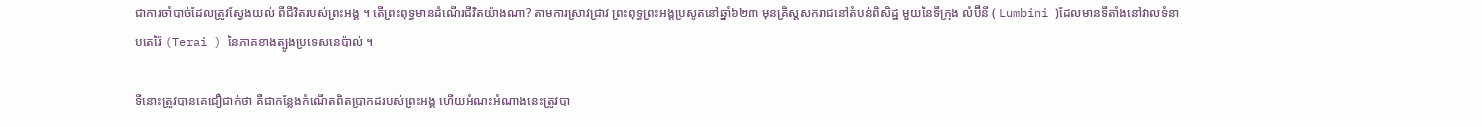ជាការចាំបាច់ដែលត្រូវស្វែងយល់ ពីជីវិតរបស់ព្រះអង្គ ។ តើព្រះពុទ្ធមានដំណើរជីវិតយ៉ាងណា? តាមការស្រាវជ្រាវ ព្រះពុទ្ធព្រះអង្គប្រសូតនៅឆ្នាំ៦២៣ មុនគ្រិស្តសករាជនៅតំបន់ពិសិដ្ឋ មួយនៃទីក្រុង លំប៊ីនី ( Lumbini )ដែលមានទីតាំងនៅវាលទំនាបតេរ៉ៃ (Terai ) នៃភាគខាងត្បូងប្រទេសនេប៉ាល់ ។

ទីនោះត្រូវបានគេជឿជាក់ថា គឺជាកន្លែងកំណើតពិតប្រាកដរបស់ព្រះអង្គ ហើយអំណះអំណាងនេះត្រូវបា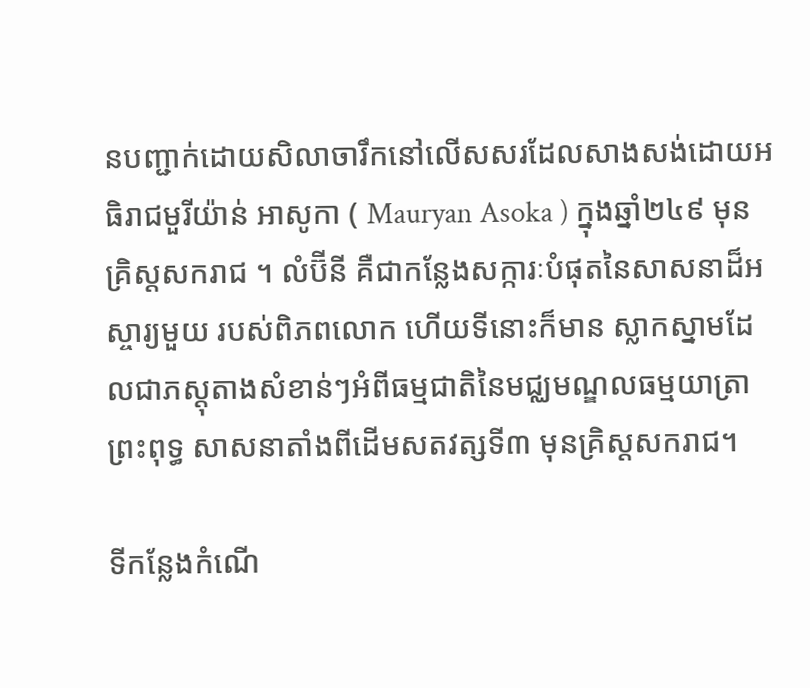នបញ្ជាក់ដោយសិលាចារឹកនៅលើសសរដែលសាងសង់ដោយអធិរាជមួរីយ៉ាន់ អាសូកា ( Mauryan Asoka ) ក្នុងឆ្នាំ២៤៩ មុនគ្រិស្តសករាជ ។ លំប៊ីនី គឺជាកន្លែងសក្ការៈបំផុតនៃសាសនាដ៏អស្ចារ្យមួយ របស់ពិភពលោក ហើយទីនោះក៏មាន ស្លាកស្នាមដែលជាភស្តុតាងសំខាន់ៗអំពីធម្មជាតិនៃមជ្ឈមណ្ឌលធម្មយាត្រា ព្រះពុទ្ធ សាសនាតាំងពីដើមសតវត្សទី៣ មុនគ្រិស្តសករាជ។

ទីកន្លែងកំណើ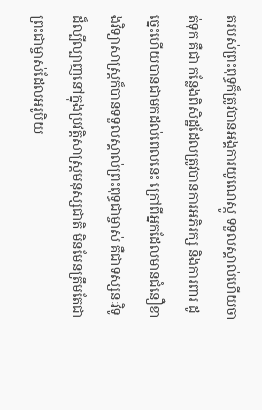តរបស់ព្រះពុទ្ធក៏ត្រូវបានអង្គការយូណេស្កូ ទទួលស្គាល់ហើយចាត់ទុក គឺជា កន្លែងពិសិដ្ឋដែលត្រូវបានការអភិរក្ស និងការពារ ដូច្នេះហើយបានជាមកដល់ពេលនេះ ក្រៅពីអ្នកដែលមានជំនឿខាងវិទ្យាសាស្ត្រក៏បានទទួលស្គាល់ព្រះពុទ្ធជាម្ចាស់ គឺជាទស្សនៈវិទូដ៏ល្បីល្បាញនៅក្នុងប្រវត្តិសាស្ត្រមនុស្សជាតិ មិនមែនត្រឹមតែជាព្រះជាម្ចាស់ដែលអរូបិយ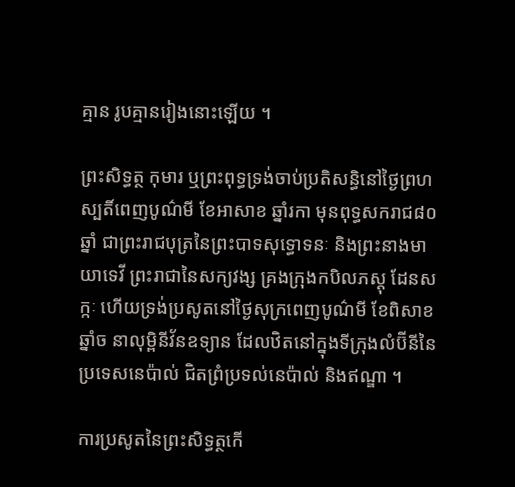គ្មាន រូបគ្មានរៀងនោះឡើយ ។

ព្រះសិទ្ធត្ថ កុមារ ឬព្រះពុទ្ធទ្រង់ចាប់ប្រតិសន្ធិនៅថ្ងៃព្រហស្បតិ៍ពេញបូណ៌មី ខែអាសាខ ឆ្នាំរកា មុនពុទ្ធសករាជ៨០ឆ្នាំ ជាព្រះរាជបុត្រនៃព្រះបាទសុទ្ធោទនៈ និងព្រះនាងមាយាទេវី ព្រះរាជានៃសក្យវង្ស គ្រងក្រុងកបិលភស្ដុ ដែនសក្កៈ ហើយទ្រង់ប្រសូតនៅថ្ងៃសុក្រពេញបូណ៌មី ខែពិសាខ ឆ្នាំច នាលុម្ពិនីវ័នឧទ្យាន ដែលឋិតនៅក្នុងទីក្រុងលំប៊ីនីនៃប្រទេសនេប៉ាល់ ជិតព្រំប្រទល់នេប៉ាល់ និងឥណ្ឌា ។

ការប្រសូតនៃព្រះសិទ្ធត្ថកើ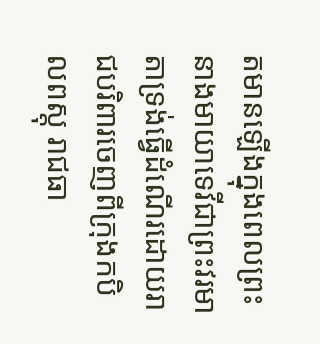តមានឡើងក្នុងពេលព្រះនាងមាយាទេវីជាព្រះវរមាតាទ្រង់ធ្វើដំណើរដោយរាជបរិពារចេញពីក្រុងកបិលពស្ដុ រាជធា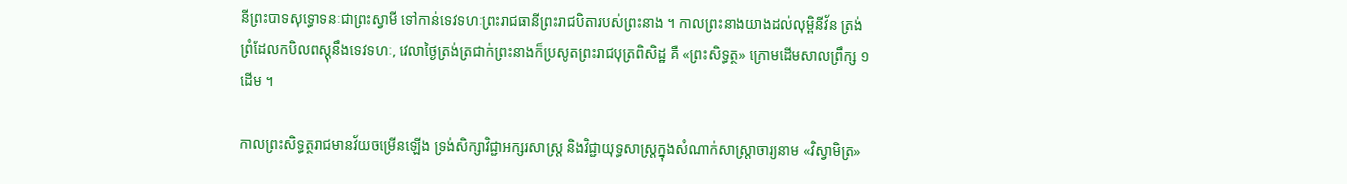នីព្រះបាទសុទ្ធោទនៈជាព្រះស្វាមី ទៅកាន់ទេវទហៈព្រះរាជធានីព្រះរាជបិតារបស់ព្រះនាង ។ កាលព្រះនាងយាងដល់លុម្ពិនីវ័ន ត្រង់ព្រំដែលកបិលពស្តុនឹងទេវទហៈ, វេលាថ្ងៃត្រង់ត្រជាក់ព្រះនាងក៏ប្រសូតព្រះរាជបុត្រពិសិដ្ឋ គឺ «ព្រះសិទ្ធត្ថ» ក្រោមដើមសាលព្រឹក្ស ១ដើម ។

កាលព្រះសិទ្ធត្ថរាជមានវ័យចម្រើនឡើង ទ្រង់សិក្សាវិជ្ជាអក្សរសាស្ត្រ និងវិជ្ជាយុទ្ធសាស្ត្រក្នុងសំណាក់សាស្ត្រាចារ្យនាម «វិស្វាមិត្រ»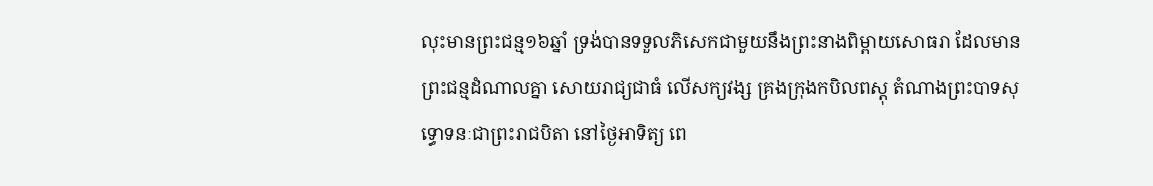លុះមានព្រះជន្ម១៦ឆ្នាំ ទ្រង់បានទទួលភិសេកជាមួយនឹងព្រះនាងពិម្ពាយសោធរា ដែលមានព្រះជន្មដំណាលគ្នា សោយរាជ្យជាធំ លើសក្យវង្ស គ្រងក្រុងកបិលពស្ដុ តំណាងព្រះបាទសុទ្ធោទនៈជាព្រះរាជបិតា នៅថ្ងៃអាទិត្យ ពេ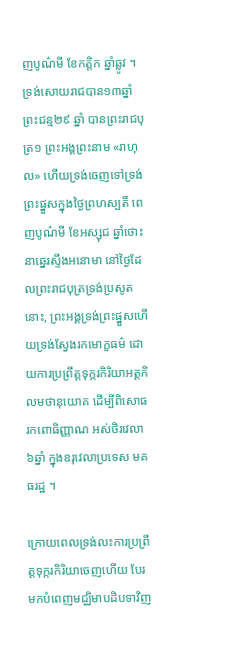ញបូណ៌មី ខែកត្តិក ឆ្នាំឆ្លូវ ។ ទ្រង់សោយរាជបាន១៣ឆ្នាំ ព្រះជន្ម២៩ ឆ្នាំ បានព្រះរាជបុត្រ១ ព្រះអង្គព្រះនាម «រាហុល» ហើយទ្រង់ចេញទៅទ្រង់ព្រះផ្នួសក្នុងថ្ងៃព្រហស្បតិ៍ ពេញបូណ៌មី ខែអស្សុជ ឆ្នាំថោះ នាឆ្នេរស្ទឹងអនោមា នៅថ្ងៃដែលព្រះរាជបុត្រទ្រង់ប្រសូតនោះ, ព្រះអង្គទ្រង់ព្រះផ្នួសហើយទ្រង់ស្វែងរកមោក្ខធម៌ ដោយការប្រព្រឹត្តទុក្ករកិរិយាអត្តកិលមថានុយោគ ដើម្បីពិសោធរកពោធិញ្ញាណ អស់ថិរវេលា៦ឆ្នាំ ក្នុងឧរុវេលាប្រទេស មគធរដ្ឋ ។

ក្រោយពេលទ្រង់លះការប្រព្រឹត្តទុក្ករកិរិយាចេញហើយ បែរមកបំពេញមជ្ឈិមាបដិបទាវិញ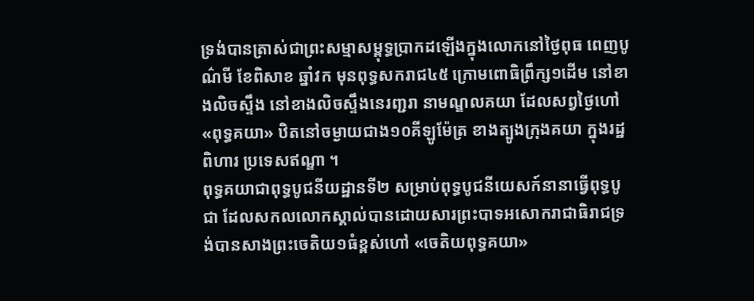ទ្រង់បានត្រាស់ជាព្រះសម្មាសម្ពុទ្ធប្រាកដឡើងក្នុងលោកនៅថ្ងៃពុធ ពេញបូណ៌មី ខែពិសាខ ឆ្នាំវក មុនពុទ្ធសករាជ៤៥ ក្រោមពោធិព្រឹក្ស១ដើម នៅខាងលិចស្ទឹង នៅខាងលិចស្ទឹងនេរញ្ជរា នាមណ្ឌលគយា ដែលសព្វថ្ងៃហៅ «ពុទ្ធគយា» ឋិតនៅចម្ងាយជាង១០គីឡូម៉ែត្រ ខាងត្បូងក្រុងគយា ក្នុងរដ្ឋពិហារ ប្រទេសឥណ្ឌា ។
ពុទ្ធគយាជាពុទ្ធបូជនីយដ្ឋានទី២ សម្រាប់ពុទ្ធបូជនីយេសក៍នានាធ្វើពុទ្ធបូជា ដែលសកលលោកស្គាល់បានដោយសារព្រះបាទអសោករាជាធិរាជទ្រង់បានសាងព្រះចេតិយ១ធំខ្ពស់ហៅ «ចេតិយពុទ្ធគយា»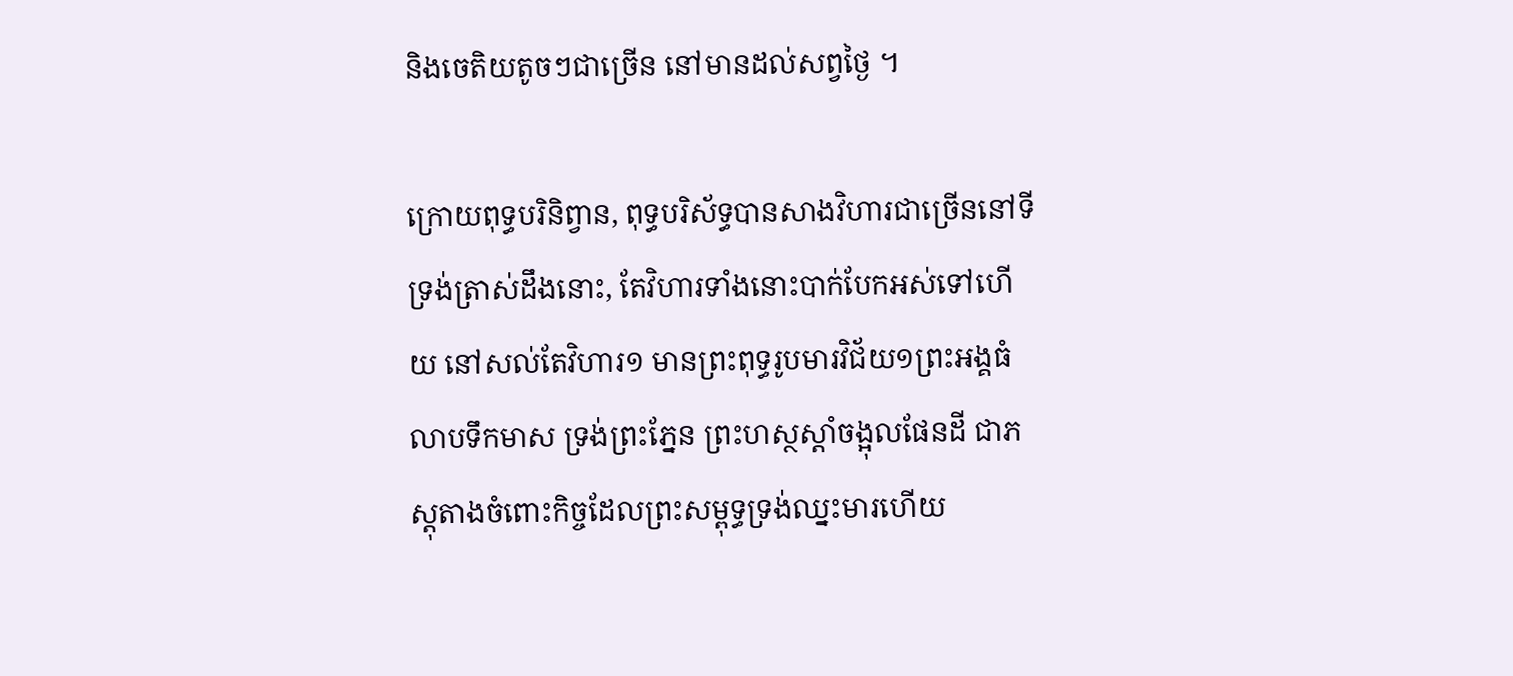និងចេតិយតូចៗជាច្រើន នៅមានដល់សព្វថ្ងៃ ។

ក្រោយពុទ្ធបរិនិព្វាន, ពុទ្ធបរិស័ទ្ធបានសាងវិហារជាច្រើននៅទីទ្រង់ត្រាស់ដឹងនោះ, តែវិហារទាំងនោះបាក់បែកអស់ទៅហើយ នៅសល់តែវិហារ១ មានព្រះពុទ្ធរូបមារវិជ័យ១ព្រះអង្គធំ លាបទឹកមាស ទ្រង់ព្រះភ្នែន ព្រះហស្ថស្ដាំចង្អុលផែនដី ជាភស្ដុតាងចំពោះកិច្ចដែលព្រះសម្ពុទ្ធទ្រង់ឈ្នះមារហើយ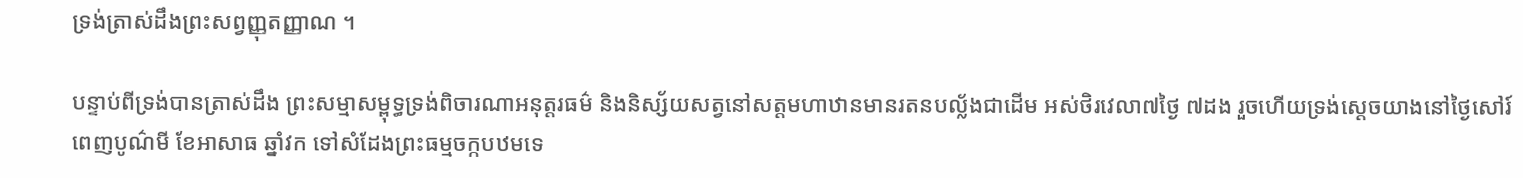ទ្រង់ត្រាស់ដឹងព្រះសព្វញ្ញុតញ្ញាណ ។

បន្ទាប់ពីទ្រង់បានត្រាស់ដឹង ព្រះសម្មាសម្ពុទ្ធទ្រង់ពិចារណាអនុត្តរធម៌ និងនិស្ស័យសត្វនៅសត្តមហាឋានមានរតនបល្ល័ងជាដើម អស់ថិរវេលា៧ថ្ងៃ ៧ដង រួចហើយទ្រង់ស្ដេចយាងនៅថ្ងៃសៅរ៍ពេញបូណ៌មី ខែអាសាធ ឆ្នាំវក ទៅសំដែងព្រះធម្មចក្កបឋមទេ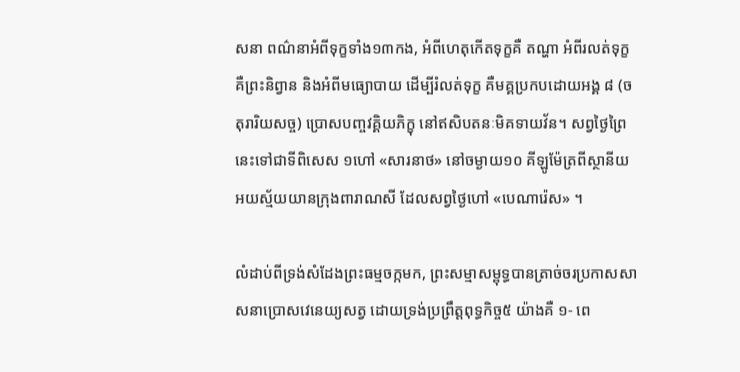សនា ពណ៌នាអំពីទុក្ខទាំង១៣កង, អំពីហេតុកើតទុក្ខគឺ តណ្ហា អំពីរលត់ទុក្ខ គឺព្រះនិព្វាន និងអំពីមធ្យោបាយ ដើម្បីរំលត់ទុក្ខ គឺមគ្គប្រកបដោយអង្គ ៨ (ចតុរារិយសច្ច) ប្រោសបញ្ចវគ្គិយភិក្ខុ នៅឥសិបតនៈមិគទាយវ័ន។ សព្វថ្ងៃព្រៃនេះទៅជាទីពិសេស ១ហៅ «សារនាថ» នៅចម្ងាយ១០ គីឡូម៉ែត្រពីស្ថានីយអយស្ម័យយានក្រុងពារាណសី ដែលសព្វថ្ងៃហៅ «បេណារ៉េស» ។

លំដាប់ពីទ្រង់សំដែងព្រះធម្មចក្កមក, ព្រះសម្មាសម្ពុទ្ធបានត្រាច់ចរប្រកាសសាសនាប្រោសវេនេយ្យសត្វ ដោយទ្រង់ប្រព្រឹត្តពុទ្ធកិច្ច៥ យ៉ាងគឺ ១- ពេ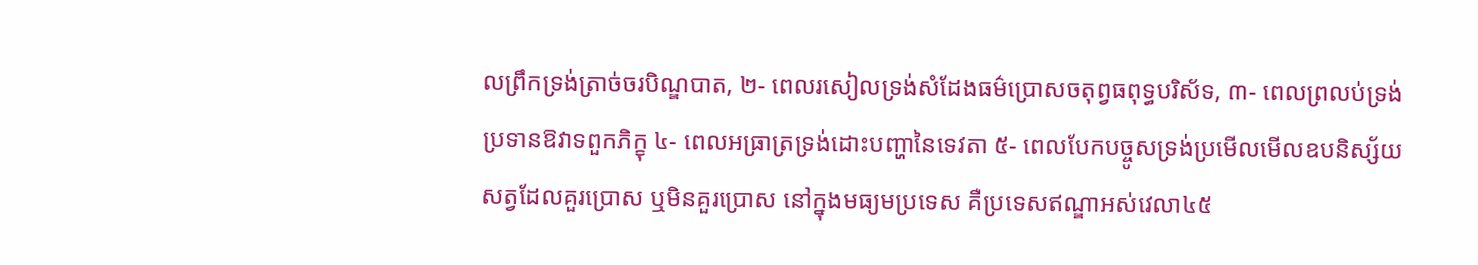លព្រឹកទ្រង់ត្រាច់ចរបិណ្ឌបាត, ២- ពេលរសៀលទ្រង់សំដែងធម៌ប្រោសចតុព្វធពុទ្ធបរិស័ទ, ៣- ពេលព្រលប់ទ្រង់ប្រទានឱវាទពួកភិក្ខុ ៤- ពេលអធ្រាត្រទ្រង់ដោះបញ្ហានៃទេវតា ៥- ពេលបែកបច្ចូសទ្រង់ប្រមើលមើលឧបនិស្ស័យសត្វដែលគួរប្រោស ឬមិនគួរប្រោស នៅក្នុងមធ្យមប្រទេស គឺប្រទេសឥណ្ឌាអស់វេលា៤៥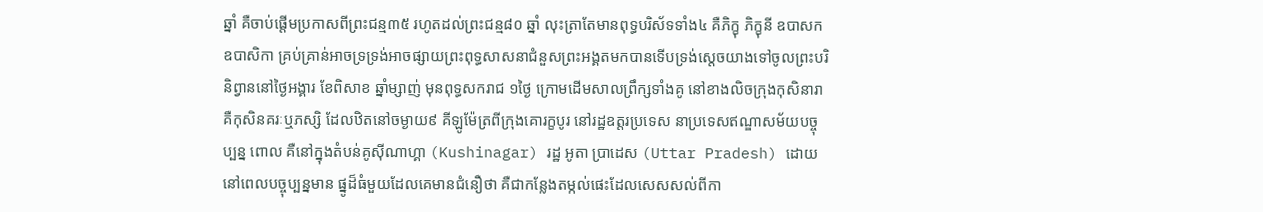ឆ្នាំ គឺចាប់ផ្ដើមប្រកាសពីព្រះជន្ម៣៥ រហូតដល់ព្រះជន្ម៨០ ឆ្នាំ លុះត្រាតែមានពុទ្ធបរិស័ទទាំង៤ គឺភិក្ខុ ភិក្ខុនី ឧបាសក ឧបាសិកា គ្រប់គ្រាន់អាចទ្រទ្រង់អាចផ្សាយព្រះពុទ្ធសាសនាជំនួសព្រះអង្គតមកបានទើបទ្រង់ស្ដេចយាងទៅចូលព្រះបរិនិព្វាននៅថ្ងៃអង្គារ ខែពិសាខ ឆ្នាំម្សាញ់ មុនពុទ្ធសករាជ ១ថ្ងៃ ក្រោមដើមសាលព្រឹក្សទាំងគូ នៅខាងលិចក្រុងកុសិនារា គឺកុសិនគរៈឬភស្សិ ដែលឋិតនៅចម្ងាយ៩ គីឡូម៉ែត្រពីក្រុងគោរក្ខបូរ នៅរដ្ឋឧត្ដរប្រទេស នាប្រទេសឥណ្ឌាសម័យបច្ចុប្បន្ន ពោល គឺនៅក្នុងតំបន់គូស៊ីណាហ្គា (Kushinagar) រដ្ឋ អូតា ប្រាដេស (Uttar Pradesh) ដោយនៅពេលបច្ចុប្បន្នមាន ផ្នូដ៏ធំមួយដែលគេមានជំនឿថា គឺជាកន្លែងតម្កល់ផេះដែលសេសសល់ពីកា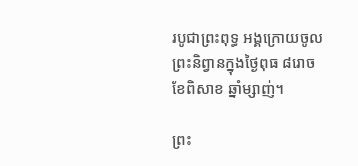របូជាព្រះពុទ្ធ អង្គក្រោយចូលព្រះនិព្វានក្នុងថ្ងៃពុធ ៨រោច ខែពិសាខ ឆ្នាំម្សាញ់។

ព្រះ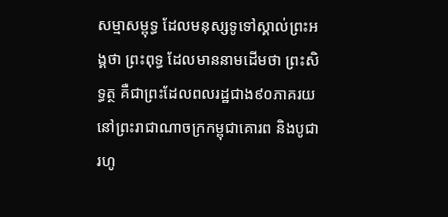សម្មាសម្ពុទ្ធ ដែលមនុស្សទូទៅស្គាល់ព្រះអង្គថា ព្រះពុទ្ធ ដែលមាននាមដើមថា ព្រះសិទ្ធត្ថ គឺជាព្រះដែលពលរដ្ឋជាង៩០ភាគរយ នៅព្រះរាជាណាចក្រកម្ពុជាគោរព និងបូជារហូ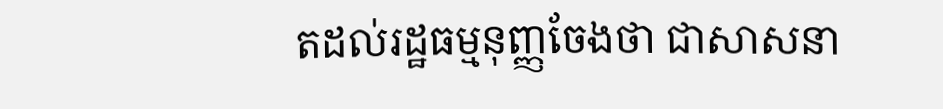តដល់រដ្ឋធម្មនុញ្ញចែងថា ជាសាសនា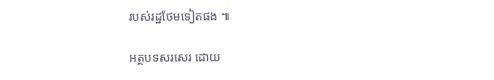របស់រដ្ឋថែមទៀតផង ៕

អត្ថបទសរសេរ ដោយ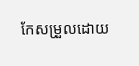កែសម្រួលដោយ